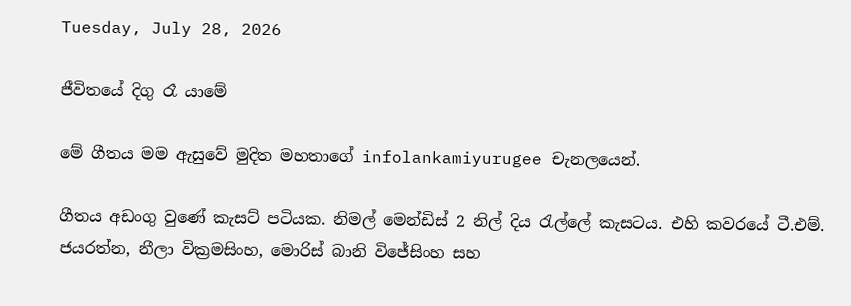Tuesday, July 28, 2026

ජීවිතයේ දිගු රෑ යාමේ

මේ ගීතය මම ඇසුවේ මුදිත මහතාගේ infolankamiyurugee චැනලයෙන්.

ගීතය අඩංගු වුණේ කැසට් පටියක. නිමල් මෙන්ඩිස් 2 නිල් දිය රැල්ලේ කැසටය. එහි කවරයේ ටී.එම්. ජයරත්න, නීලා වික්‍රමසිංහ, මොරිස් බානි විජේසිංහ සහ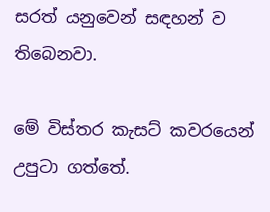සරත් යනුවෙන් සඳහන් ව තිබෙනවා.

මේ විස්තර කැසට් කවරයෙන් උපුටා ගත්තේ.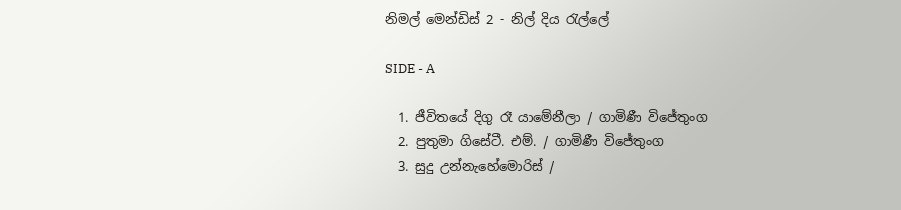නිමල් මෙන්ඩිස් 2 - නිල් දිය රැල්ලේ

SIDE - A

  1. ජීවිතයේ දිගු රෑ යාමේනීලා / ගාමිණී විජේතුංග
  2. පුතුමා ගිසේටී. එම්. / ගාමිණී විජේතුංග
  3. සුදු උන්නැහේමොරිස් /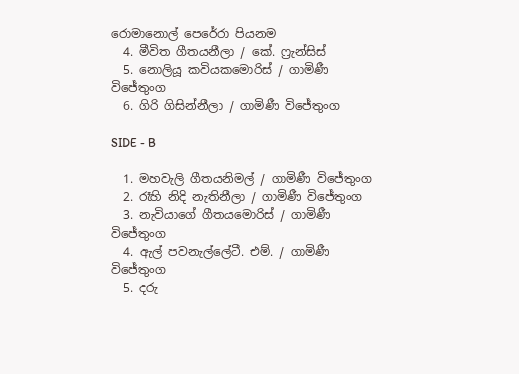රොමානොල් පෙරේරා පියනම
  4. මීවිත ගීතයනීලා / කේ. ෆ්‍රැන්සිස්
  5. නොලියූ කවියකමොරිස් / ගාමිණී විජේතුංග
  6. ගිරි ගිසින්නීලා / ගාමිණී විජේතුංග

SIDE - B

  1. මහවැලි ගීතයනිමල් / ගාමිණී විජේතුංග
  2. රෑහි නිදි නැතිනීලා / ගාමිණී විජේතුංග
  3. නැවියාගේ ගීතයමොරිස් / ගාමිණී විජේතුංග
  4. ඇල් පවනැල්ලේටී. එම්. / ගාමිණී විජේතුංග
  5. දරු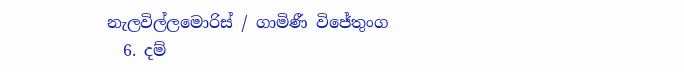නැලවිල්ලමොරිස් / ගාමිණී විජේතුංග
  6. දම්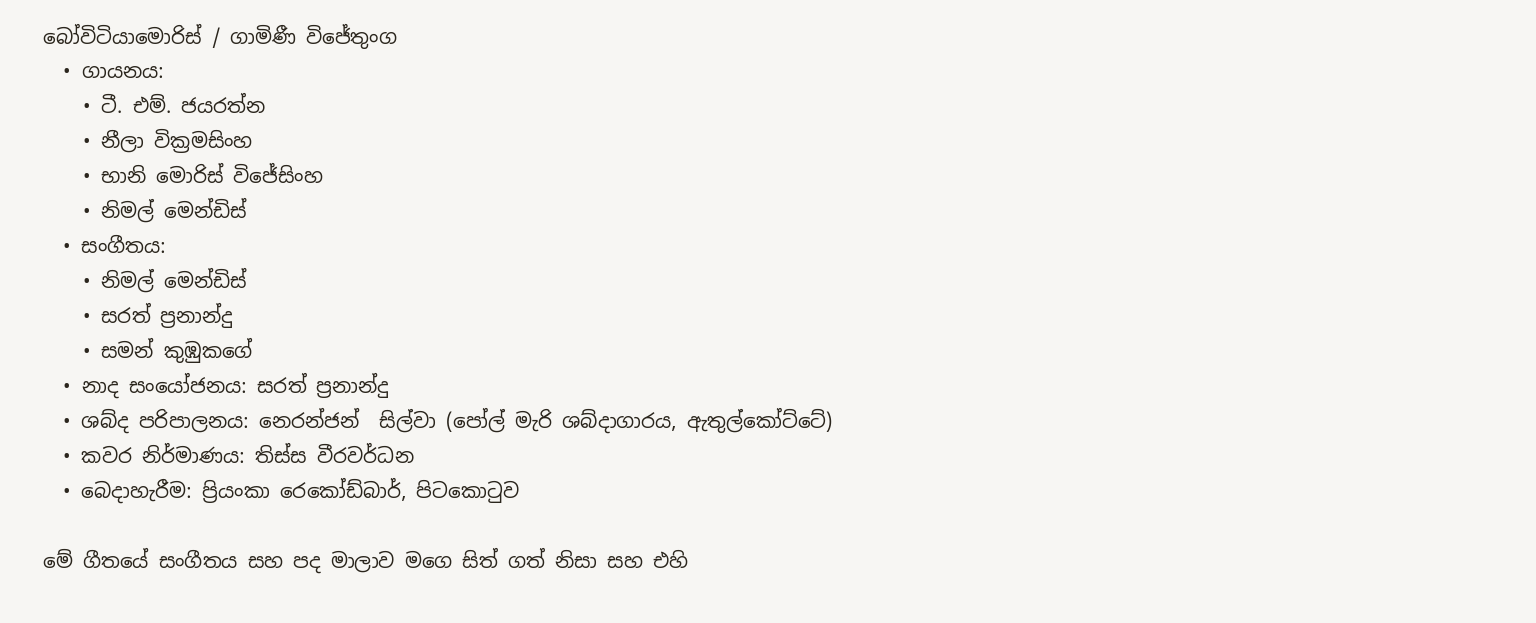බෝවිටියාමොරිස් / ගාමිණී විජේතුංග
  • ගායනය:
    • ටී. එම්. ජයරත්න
    • නීලා වික්‍රමසිංහ
    • භානි මොරිස් විජේසිංහ
    • නිමල් මෙන්ඩිස්
  • සංගීතය:
    • නිමල් මෙන්ඩිස්
    • සරත් ප්‍රනාන්දු
    • සමන් කුඹුකගේ
  • නාද සංයෝජනය: සරත් ප්‍රනාන්දු
  • ශබ්ද පරිපාලනය: නෙරන්ජන්  සිල්වා (පෝල් මැරි ශබ්දාගාරය, ඇතුල්කෝට්ටේ)
  • කවර නිර්මාණය: තිස්ස වීරවර්ධන
  • බෙදාහැරීම: ප්‍රියංකා රෙකෝඩ්බාර්, පිටකොටුව

මේ ගීතයේ සංගීතය සහ පද මාලාව මගෙ සිත් ගත් නිසා සහ එහි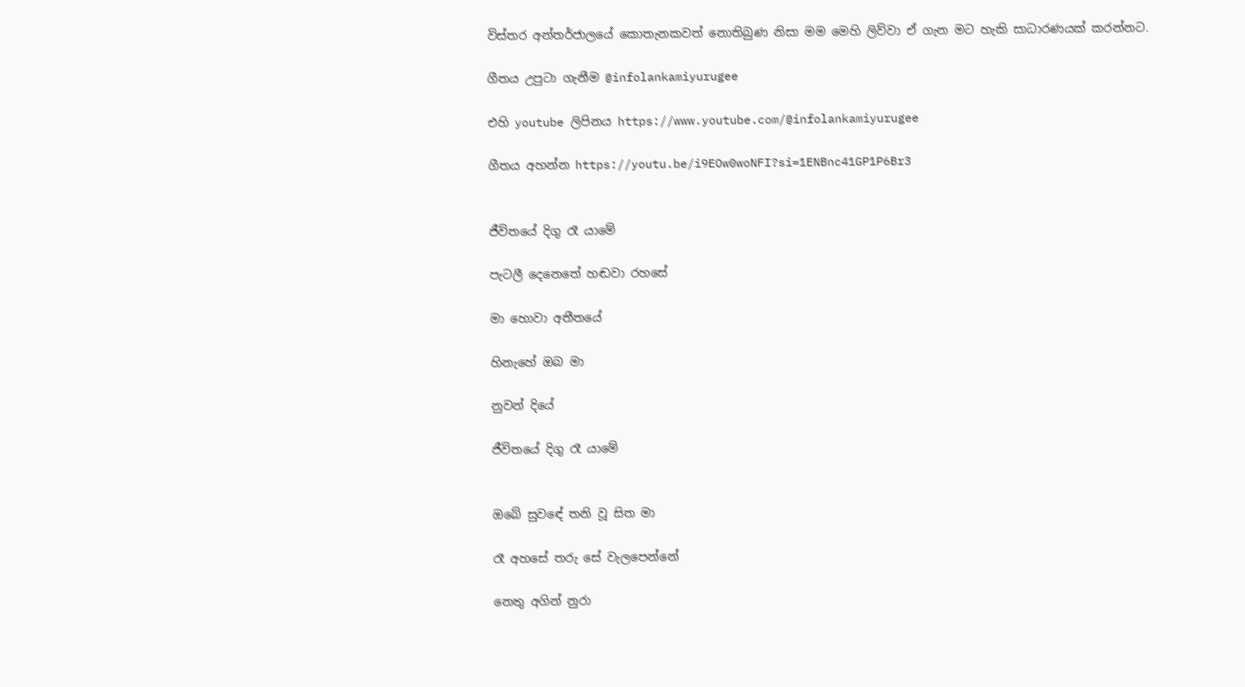විස්තර අන්තර්ජාලයේ කොතැනකවත් නොතිබුණ නිසා මම මෙහි ලිව්වා ඒ ගැන මට හැකි සාධාරණයක් කරන්නට.

ගීතය උපුටා ගැනීම @infolankamiyurugee

එහි youtube ලිපිනය https://www.youtube.com/@infolankamiyurugee

ගීතය අහන්න https://youtu.be/i9EOw0woNFI?si=1ENBnc41GP1P6Br3


ජීවිතයේ දිගු රෑ යාමේ

පැටලී දෙනෙතේ හඬවා රහසේ

මා හොවා අතීතයේ

හිනැහේ ඔබ මා

නුවන් දියේ

ජීවිතයේ දිගු රෑ යාමේ


ඔබේ සුවඳේ තනි වූ සිත මා

රෑ අහසේ තරු සේ වැලපෙන්නේ

නෙතු අගින් නුරා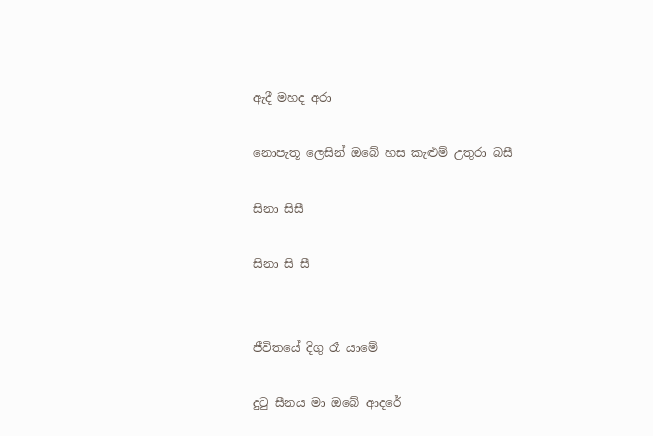ඇදී මහද අරා

නොපැතූ ලෙසින් ඔබේ හස කැළුම් උතුරා බසී

සිනා සිසී

සිනා සි සී


ජීවිතයේ දිගු රෑ යාමේ

දුටු සීනය මා ඔබේ ආදරේ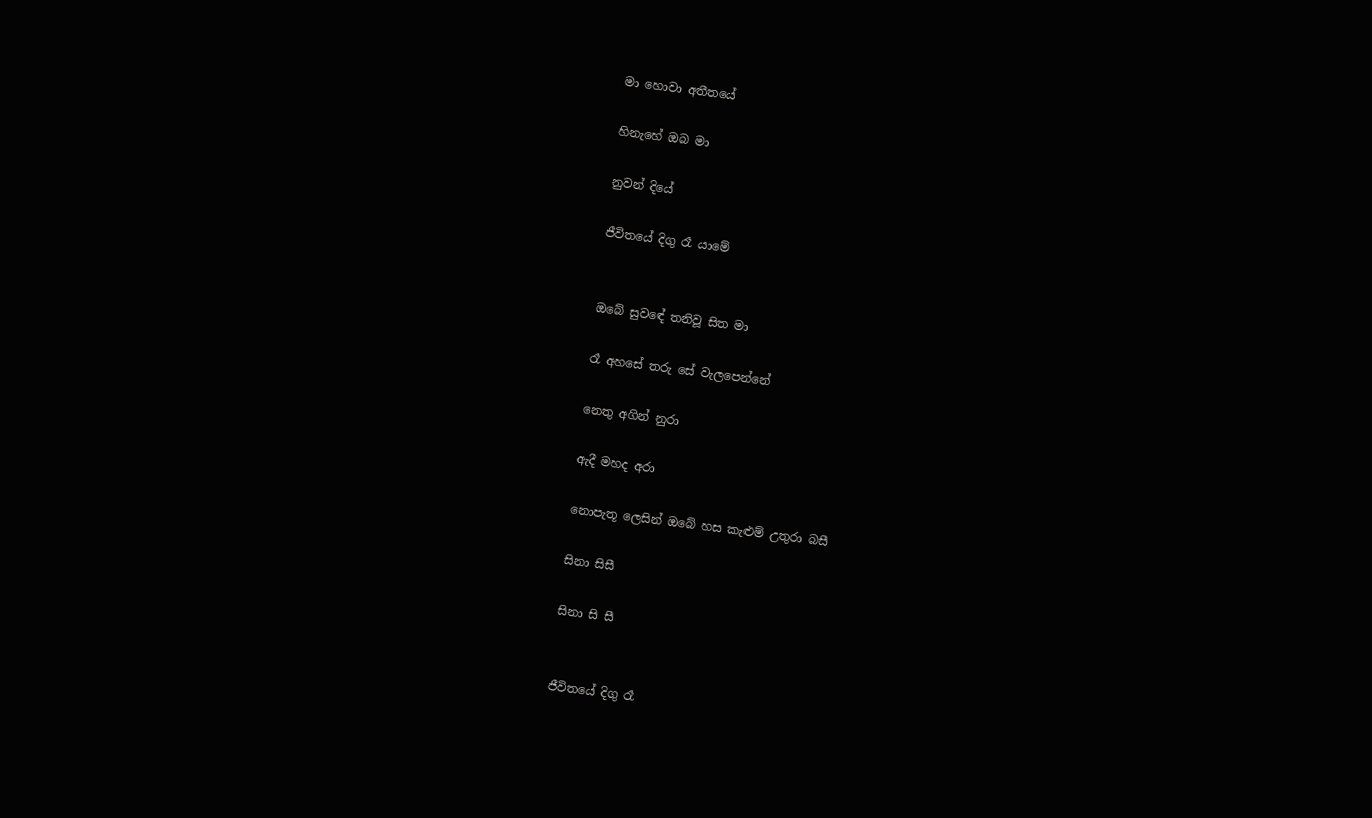මා හොවා අතීතයේ

හිනැහේ ඔබ මා

නුවන් දියේ

ජීවිතයේ දිගු රෑ යාමේ


ඔබේ සුවඳේ තනිවූ සිත මා

රෑ අහසේ තරු සේ වැලපෙන්නේ

නෙතු අගින් නුරා

ඇදී මහද අරා

නොපැතූ ලෙසින් ඔබේ හස කැළුම් උතුරා බසී

සිනා සිසී

සිනා සි සී


ජීවිතයේ දිගු රෑ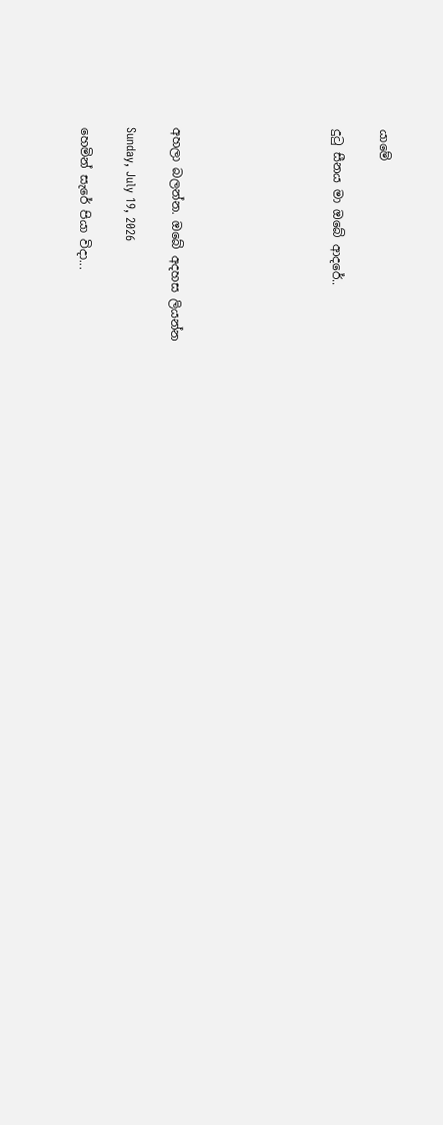යාමේ

දුටු සීනය මා ඔබේ ආදරේ..






අහලා බලන්න. ඔබේ අදහස ලියන්න

Sunday, July 19, 2026

හෙමින් සැරේ පියා විදා...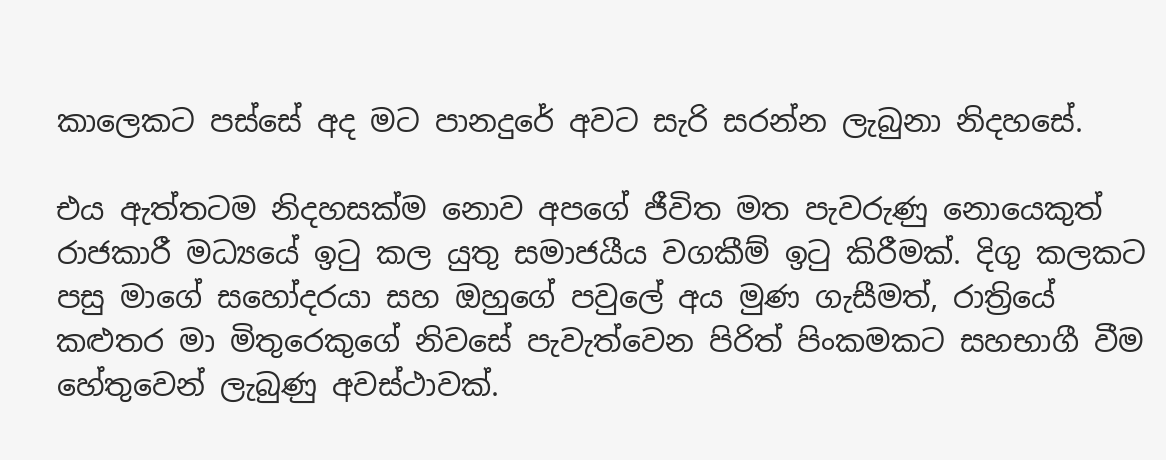කාලෙකට පස්සේ අද මට පානදුරේ අවට සැරි සරන්න ලැබුනා නිදහසේ.

එය ඇත්තටම නිදහසක්ම නොව අපගේ ජීවිත මත පැවරුණු නොයෙකුත් රාජකාරී මධ්‍යයේ ඉටු කල යුතු සමාජයීය වගකීම් ඉටු කිරීමක්. දිගු කලකට පසු මාගේ සහෝදරයා සහ ඔහුගේ පවුලේ අය මුණ ගැසීමත්, රාත්‍රියේ කළුතර මා මිතුරෙකුගේ නිවසේ පැවැත්වෙන පිරිත් පිංකමකට සහභාගී වීම හේතුවෙන් ලැබුණු අවස්ථාවක්.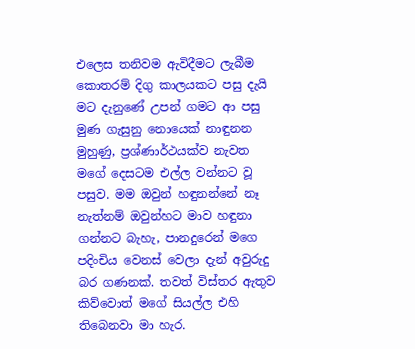එලෙස තනිවම ඇවිදීමට ලැබීම කොතරම් දිගු කාලයකට පසු දැයි මට දැනුණේ උපන් ගමට ආ පසු මුණ ගැසුනු නොයෙක් නාඳුනන මුහුණු, ප්‍රශ්ණාර්ථයක්ව නැවත මගේ දෙසටම එල්ල වන්නට වූ පසුව. මම ඔවුන් හඳුනන්නේ නෑ නැත්නම් ඔවුන්හට මාව හඳුනා ගන්නට බැහැ, පානදුරෙන් මගෙ පදිංචිය වෙනස් වෙලා දැන් අවුරුදු බර ගණනක්. තවත් විස්තර ඇතුව කිව්වොත් මගේ සියල්ල එහි තිබෙනවා මා හැර.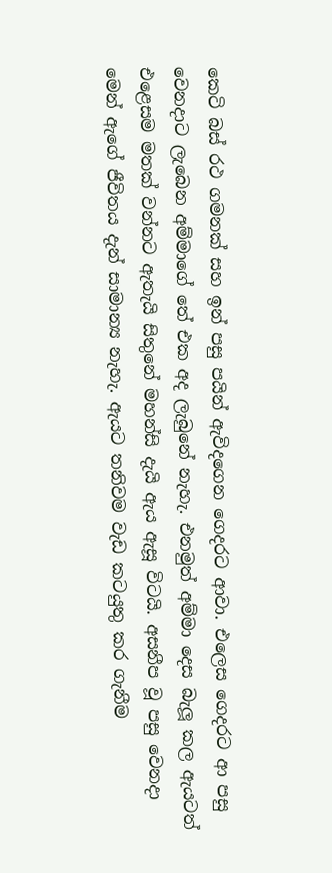කෙටි බස් රථ ගමනක් සහ ඉන් පසු පයින් ඇවිදගෙන ගෙදරට ආවා. එලෙස ගෙදරට ආ පසු වෙනදාට ලැබෙන අම්මාගේ තේ එක අද ලැබුනේ නැහැ. එනමුත් අම්මා දෙස බැලූ කල ඇයටත් එළෙසම මතක් වන්නට ඇතැයි සිතුනේ මහන්සි දැයි ඇය ඇසූ විටයි. අසනීප වූ පසු වෙනදා මෙන් ඇගේ ජීවිතය දැන් සාමාන්‍ය නැහැ. ඇයට තනිවම වැඩ කටයුතු කර ගැනීම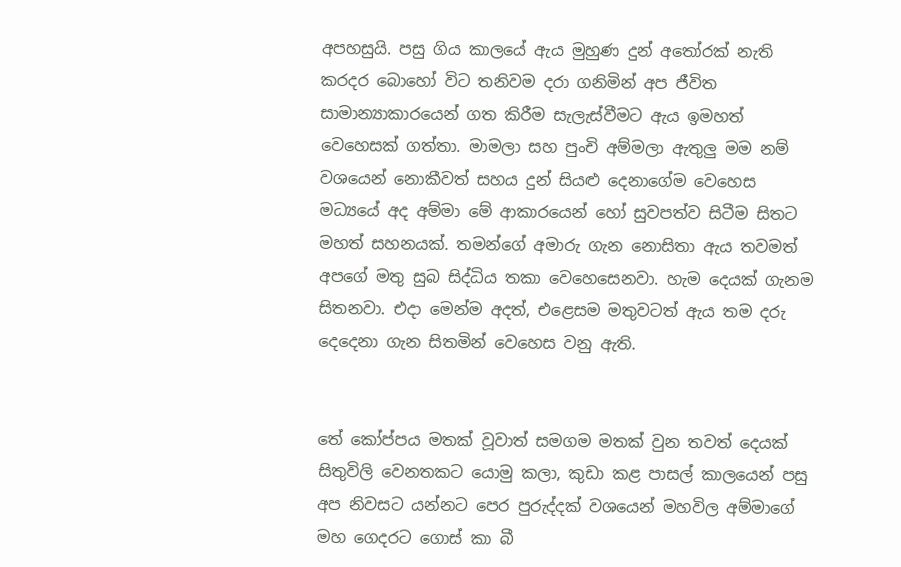අපහසුයි. පසු ගිය කාලයේ ඇය මුහුණ දුන් අතෝරක් නැති කරදර බොහෝ විට තනිවම දරා ගනිමින් අප ජීවිත සාමාන්‍යාකාරයෙන් ගත කිරීම සැලැස්වීමට ඇය ඉමහත් වෙහෙසක් ගත්තා. මාමලා සහ පුංචි අම්මලා ඇතුලු මම නම් වශයෙන් නොකීවත් සහය දුන් සියළු දෙනාගේම වෙහෙස මධ්‍යයේ අද අම්මා මේ ආකාරයෙන් හෝ සුවපත්ව සිටීම සිතට මහත් සහනයක්. තමන්ගේ අමාරු ගැන නොසිතා ඇය තවමත් අපගේ මතු සුබ සිද්ධිය තකා වෙහෙසෙනවා. හැම දෙයක් ගැනම සිතනවා. එදා මෙන්ම අදත්, එළෙසම මතුවටත් ඇය තම දරු දෙදෙනා ගැන සිතමින් වෙහෙස වනු ඇති.


තේ කෝප්පය මතක් වූවාත් සමගම මතක් වුන තවත් දෙයක් සිතුවිලි වෙනතකට යොමු කලා, කුඩා කළ පාසල් කාලයෙන් පසු අප නිවසට යන්නට පෙර පුරුද්දක් වශයෙන් මහවිල අම්මාගේ මහ ගෙදරට ගොස් කා බී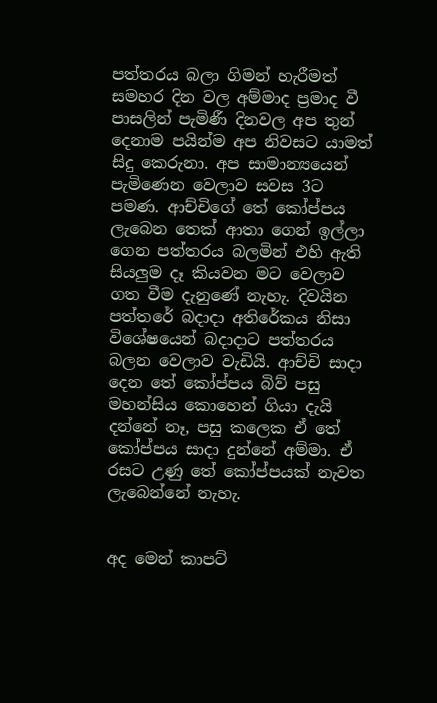පත්තරය බලා ගිමන් හැරීමත් සමහර දින වල අම්මාද ප්‍රමාද වී පාසලින් පැමිණී දිනවල අප තුන් දෙනාම පයින්ම අප නිවසට යාමත් සිදු කෙරුනා. අප සාමාන්‍යයෙන් පැමිණෙන වෙලාව සවස 3ට පමණ. ආච්චිගේ තේ කෝප්පය ලැබෙන තෙක් ආතා ගෙන් ඉල්ලා ගෙන පත්තරය බලමින් එහි ඇති සියලුම දෑ කියවන මට වෙලාව ගත වීම දැනුණේ නැහැ. දිවයින පත්තරේ බදාදා අතිරේකය නිසා විශේෂයෙන් බදාදාට පත්තරය බලන වෙලාව වැඩියි. ආච්චි සාදා දෙන තේ කෝප්පය බිව් පසු මහන්සිය කොහෙන් ගියා දැයි දන්නේ නෑ, පසු කලෙක ඒ තේ කෝප්පය සාදා දුන්නේ අම්මා. ඒ රසට උණු තේ කෝප්පයක් නැවත ලැබෙන්නේ නැහැ.


අද මෙන් කාපට්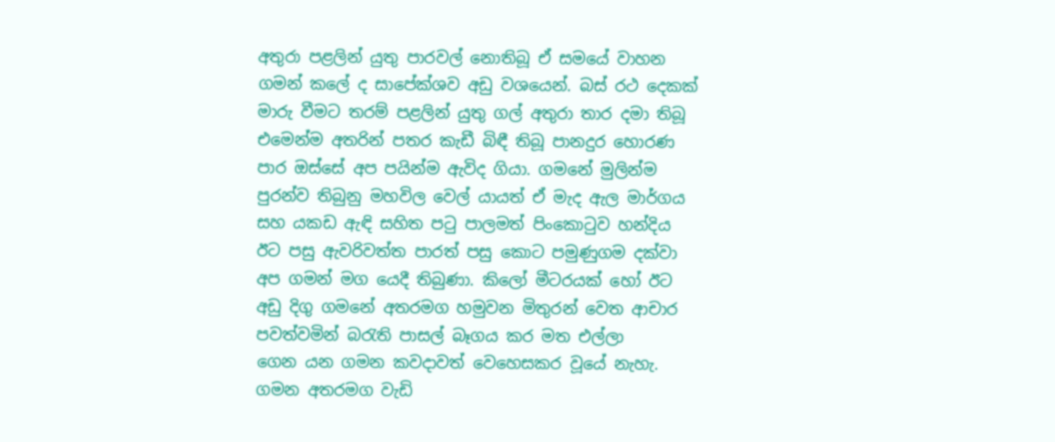අතුරා පළලින් යුතු පාරවල් නොතිබූ ඒ සමයේ වාහන ගමන් කලේ ද සාපේක්ශව අඩු වශයෙන්. බස් රථ දෙකක් මාරු වීමට තරම් පළලින් ‍යුතු ගල් අතුරා තාර දමා තිබූ එමෙන්ම අතරින් පතර කැඩී බිඳී තිබූ පානදුර හොරණ පාර ඔස්සේ අප පයින්ම ඇවිද ගියා. ගමනේ මුලින්ම පුරන්ව තිබුනු මහවිල වෙල් යායත් ඒ මැද ඇල මාර්ගය සහ යකඩ ඇඳි සහිත පටු පාලමත් පිංකොටුව හන්දිය ඊට පසු ඇවරිවත්ත පාරත් පසු කොට පමුණුගම දක්වා අප ගමන් මග යෙදී තිබුණා. කිලෝ මීටරයක් හෝ ඊට අඩු දිගු ගමනේ අතරමග හමුවන මිතුරන් වෙත ආචාර පවත්වමින් බරැති පාසල් බෑගය කර මත එල්ලා ගෙන ‍යන ගමන කවදාවත් වෙහෙසකර වූයේ නැහැ. ගමන අතරමග වැඩි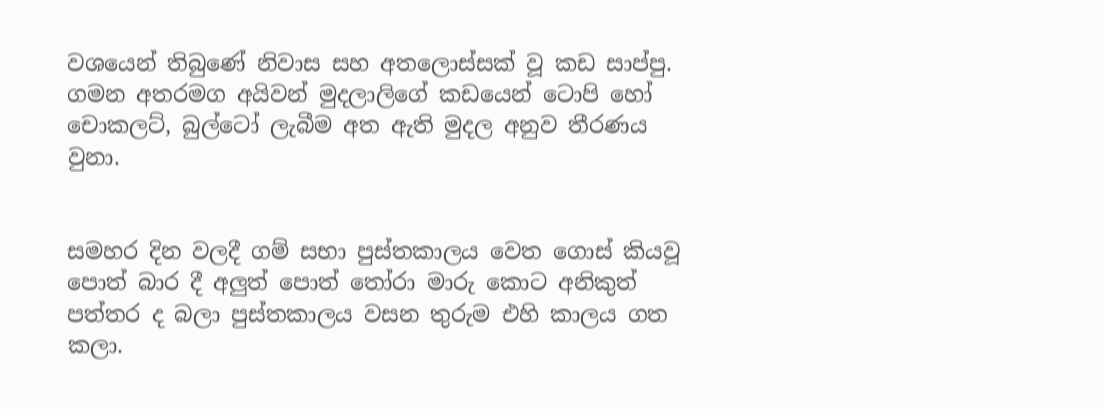වශයෙන් තිබුණේ නිවාස සහ අතලොස්සක් වූ කඩ සාප්පු. ගමන අතරමග අයිවන් මුදලාලිගේ කඩයෙන් ටොපි හෝ චොකලට්, බුල්ටෝ ලැබීම අත ඇති මුදල අනුව තීරණය වුනා.


සමහර දින වලදී ගම් සභා පුස්තකාලය වෙත ගොස් කියවූ පොත් බාර දී අලුත් පොත් තෝරා මාරු කොට අනිකුත් පත්තර ද බලා පුස්තකාලය වසන තුරුම එහි කාලය ගත කලා.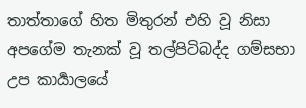තාත්තාගේ හිත මිතුරන් එහි වූ නිසා අපගේම තැනක් වූ තල්පිටිබද්ද ගම්සභා උප කාර්‍යාලයේ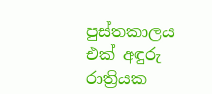පුස්තකාලය එක් අඳුරු රාත්‍රියක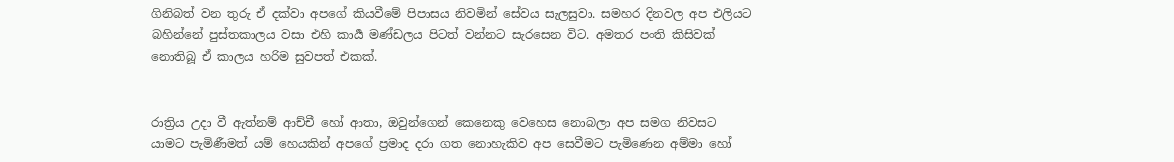ගිනිබත් වන තුරු ඒ දක්වා අපගේ කියවීමේ පිපාසය නිවමින් සේවය සැලසුවා. සමහර දිනවල අප එලියට බහින්නේ පුස්තකාලය වසා එහි කාර්‍ය මණ්ඩලය පිටත් වන්නට සැරසෙන විට. අමතර පංති කිසිවක් නොතිබූ ඒ කාලය හරිම සුවපත් එකක්.


රාත්‍රිය උදා වී ඇත්නම් ආච්චී හෝ ආතා, ඔවුන්ගෙන් කෙනෙකු වෙහෙස නොබලා අප සමග නිවසට යාමට පැමිණීමත් යම් හෙයකින් අපගේ ප්‍රමාද දරා ගත නොහැකිව අප සෙවීමට පැමිණෙන අම්මා හෝ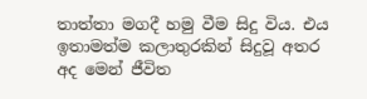තාත්තා මගදී හමු වීම සිදු විය. එය ඉතාමත්ම කලාතුරකින් සිදුවූ අතර අද මෙන් ජීවිත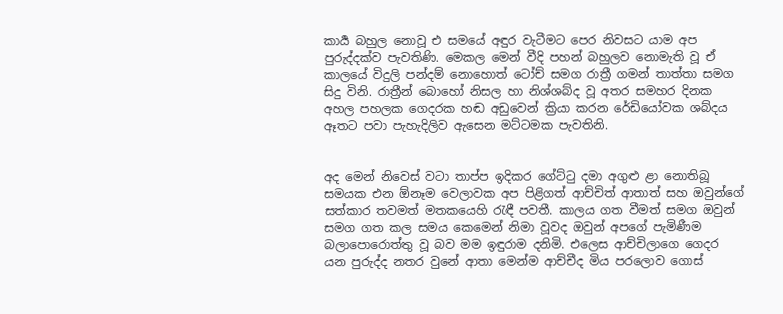කාර්‍ය බහුල නොවූ එ සමයේ අඳුර වැටීමට පෙර නිවසට යාම අප පුරුද්දක්ව පැවතිණි. මෙකල මෙන් වීදි පහන් බහුලව නොමැති වූ ඒ කාලයේ විදුලි පන්දම් නොහොත් ටෝච් සමග රාත්‍රී ගමන් තාත්තා සමග සිදු විනි. රාත්‍රීන් බොහෝ නිසල හා නිශ්ශබ්ද වූ අතර සමහර දිනක අහල පහලක ගෙදරක හඬ අඩුවෙන් ක්‍රියා කරන රේඩියෝවක ශබ්දය ඈතට පවා පැහැදිලිව ඇසෙන මට්ටමක පැවතිනි.


අද මෙන් නිවෙස් වටා තාප්ප ඉදිකර ගේට්ටු දමා අගුළු ළා නොතිබූ සමයක එන ඕනෑම වෙලාවක අප පිළිගත් ආච්චිත් ආතාත් සහ ඔවුන්ගේ සත්කාර තවමත් මතකයෙහි රැඳී පවතී. කාලය ගත වීමත් සමග ඔවුන් සමග ගත කල සමය කෙමෙන් නිමා වූවද ඔවුන් අපගේ පැමිණීම බලාපොරොත්තු වූ බව මම ඉඳුරාම දනිමි. එලෙස ආච්චිලාගෙ ගෙදර යන පුරුද්ද නතර වුනේ ආතා මෙන්ම ආච්චීද මිය පරලොව ගොස්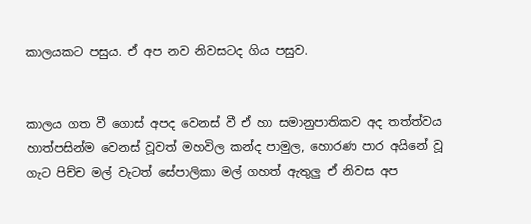කාලයකට පසුය. ඒ අප නව නිවසටද ගිය පසුව.


කාලය ගත වී ගොස් අපද වෙනස් වී ඒ හා සමානුපාතිකව අද තත්ත්වය හාත්පසින්ම වෙනස් වූවත් මහවිල කන්ද පාමුල, හොරණ පාර අයිනේ වූ ගැට පිච්ච මල් වැටත් සේපාලිකා මල් ගහත් ඇතුලු ඒ නිවස අප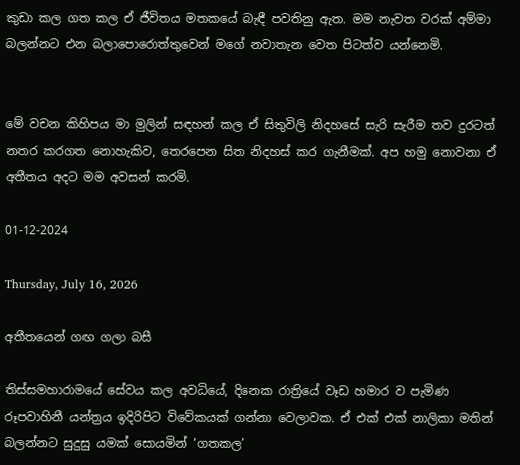කුඩා කල ගත කල ඒ ජීවිතය මතකයේ බැඳී පවතිනු ඇත. මම නැවත වරක් අම්මා බලන්නට එන බලාපොරොත්තුවෙන් මගේ නවාතැන වෙත පිටත්ව යන්නෙමි.


මේ වචන කිහිපය මා මුලින් සඳහන් කල ඒ සිතුවිලි නිදහසේ සැරි සැරීම තව දුරටත් නතර කරගත නොහැකිව, තෙරපෙන සිත නිදහස් කර ගැනීමක්. අප හමු නොවනා ඒ අතීතය අදට මම අවසන් කරමි.

01-12-2024

Thursday, July 16, 2026

අතීතයෙන් ගඟ ගලා බසී

තිස්සමහාරාමයේ සේවය කල අවධියේ, දිනෙක රාත්‍රියේ වෑඩ හමාර ව පැමිණ රූපවාහිනී යන්ත්‍රය ඉදිරිපිට විවේකයක් ගන්නා වෙලාවක. ඒ එක් එක් නාලිකා මතින් බලන්නට සුදුසු යමක් සොයමින් ‘ගතකල’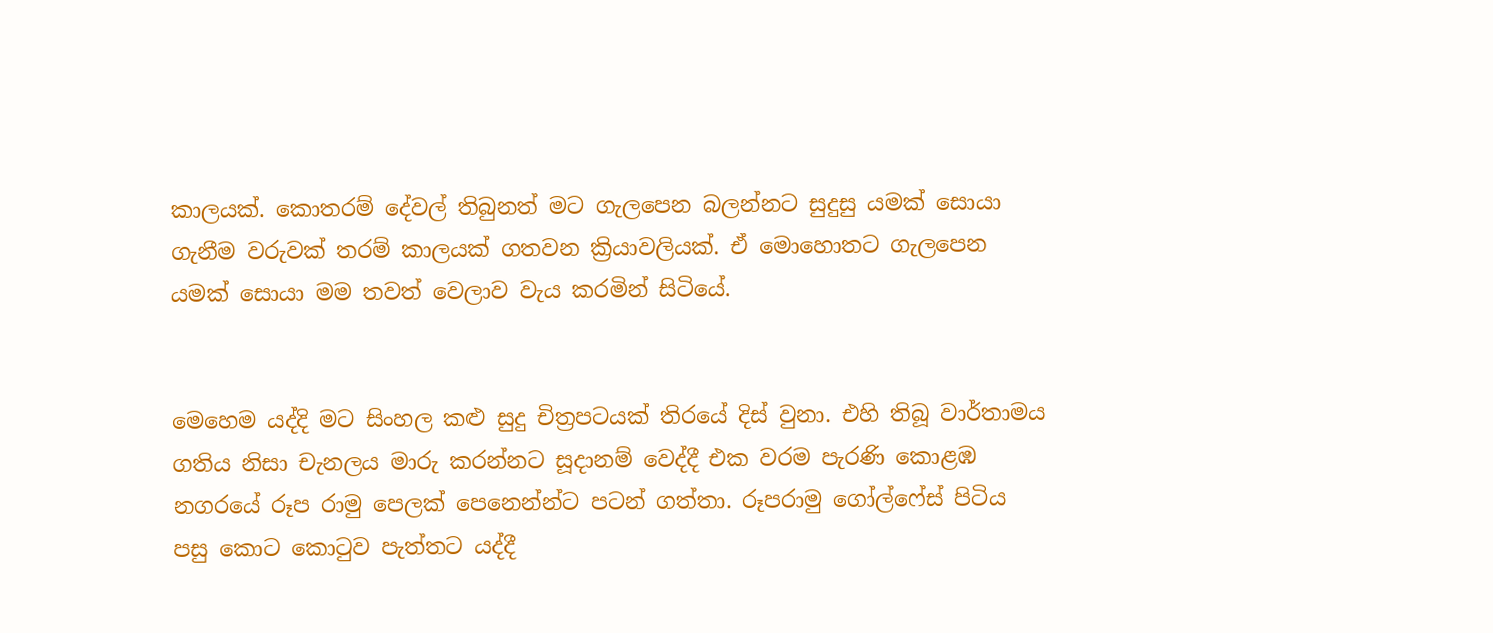කාලයක්. කොතරම් දේවල් තිබුනත් මට ගැලපෙන බලන්නට සුදුසු යමක් සොයා ගැනීම වරුවක් තරම් කාලයක් ගතවන ක්‍රියාවලියක්. ඒ මොහොතට ගැලපෙන යමක් සොයා මම තවත් වෙලාව වැය කරමින් සිටියේ.


මෙහෙම යද්දි මට සිංහල කළු සුදු චිත්‍රපටයක් තිරයේ දිස් වුනා. එහි තිබූ වාර්තාමය ගතිය නිසා චැනලය මාරු කරන්නට සූදානම් වෙද්දී එක වරම පැරණි කොළඹ නගරයේ රූප රාමු පෙලක් පෙනෙන්න්ට පටන් ගත්තා. රූපරාමු ගෝල්ෆේස් පිටිය පසු කොට කොටුව පැත්තට යද්දී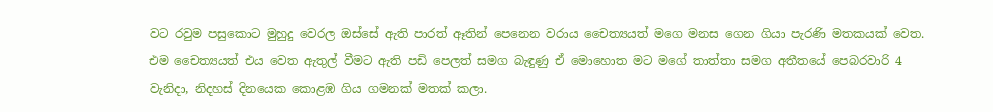වට රවුම පසුකොට මුහුදු වෙරල ඔස්සේ ඇති පාරත් ඈතින් පෙනෙන වරාය චෛත්‍යයත් මගෙ මනස ගෙන ගියා පැරණි මතකයක් වෙත. එම චෛත්‍යයත් එය වෙත ඇතුල් වීමට ඇති පඩි පෙලත් සමග බැඳුණු ඒ මොහොත මට මගේ තාත්තා සමග අතීතයේ පෙබරවාරි 4 වැනිදා, නිදහස් දිනයෙක කොළඹ ගිය ගමනක් මතක් කලා.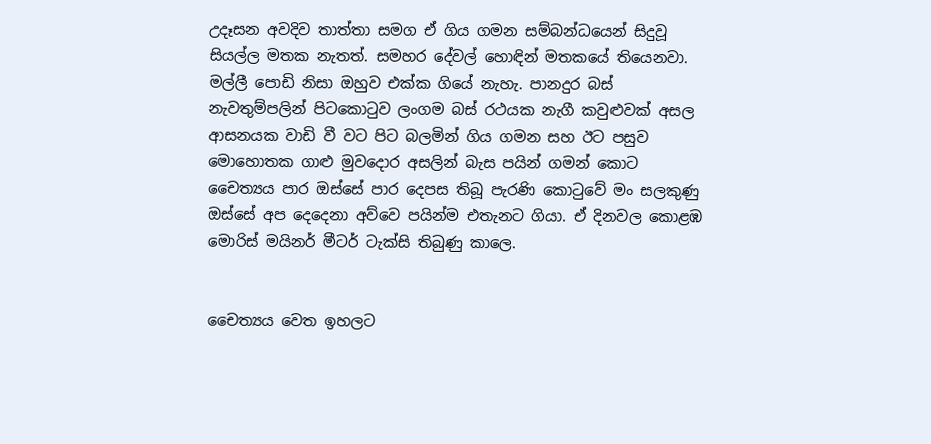උදෑසන අවදිව තාත්තා සමග ඒ ගිය ගමන සම්බන්ධයෙන් සිදුවූ සියල්ල මතක නැතත්. සමහර දේවල් හොඳින් මතකයේ තියෙනවා. මල්ලී පොඩි නිසා ඔහුව එක්ක ගියේ නැහැ. පානදුර බස් නැවතුම්පලින් පිටකොටුව ලංගම බස් රථයක නැගී කවුළුවක් අසල ආසනයක වාඩි වී වට පිට බලමින් ගිය ගමන සහ ඊට පසුව මොහොතක ගාළු මුවදොර අසලින් බැස පයින් ගමන් කොට චෛත්‍යය පාර ඔස්සේ පාර දෙපස තිබූ පැරණි කොටුවේ මං සලකුණු ඔස්සේ අප දෙදෙනා අව්වෙ පයින්ම එතැනට ගියා. ඒ දිනවල කොළඹ මොරිස් මයිනර් මීටර් ටැක්සි තිබුණු කාලෙ.


චෛත්‍යය වෙත ඉහලට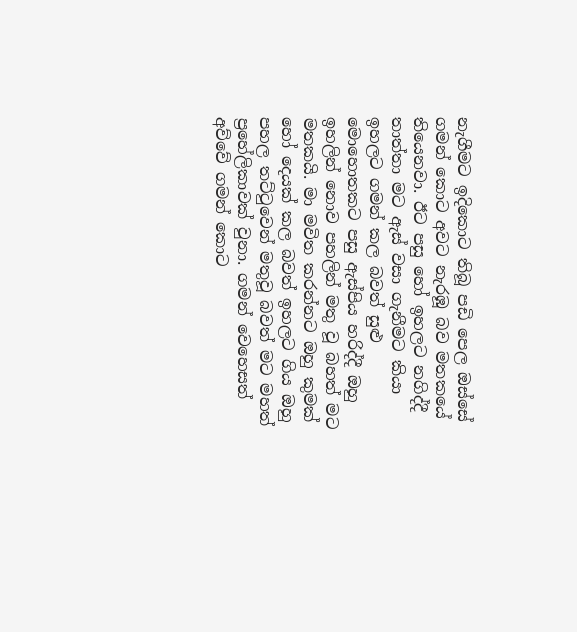නැගීමට ඉදිකොට තිබූ පඩි පෙල ඔස්සේ ගමන් කොට අවට නැරඹූ බව මතකයේ තියෙනවා. ඊට පසු හෝ ඉහලට නගිද්දී තාත්තා මට ඇස් වසා ගැනීමට කියා ඉහලට ගමන් කල බවත් සුළු මොහොතකට පසු ඇස්පිය හරිද්දී ඔහු ඉහලින් නොව පහලින් මතු වූ බහත් මට මතකයි. මා මවිත කරන්නට ඔහු කුමක් හෝ දෙයක් කල බවත් ඉහලට ගිය ඔහු පහල තට්ටුවෙන් මතුවූ බවත් මට මහත් ප්‍රහේලිකාවක් වුනා. ගමන් වෙහෙසත් අව්වේ ගමන් කොට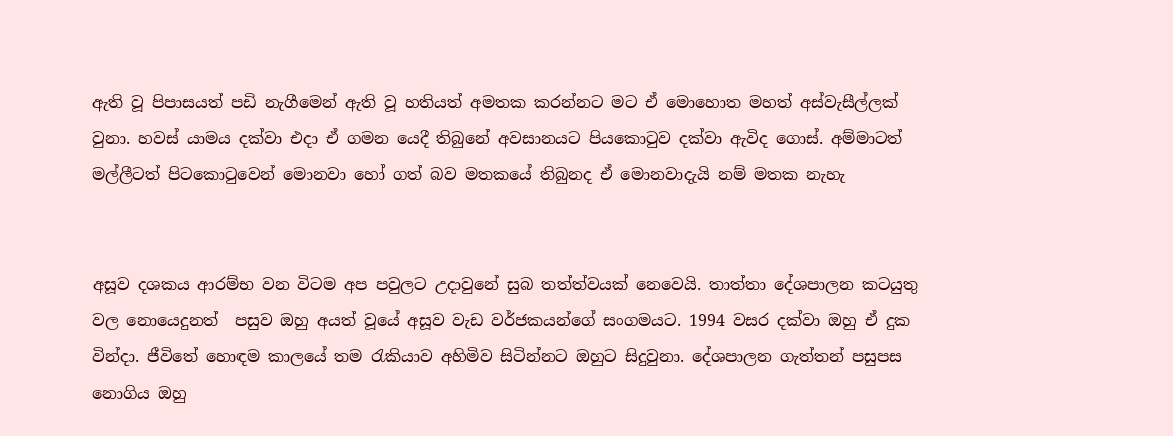ඇති වූ පිපාසයත් පඩි නැගීමෙන් ඇති වූ හතියත් අමතක කරන්නට මට ඒ මොහොත මහත් අස්වැසීල්ලක් වුනා. හවස් යාමය දක්වා එදා ඒ ගමන යෙදී තිබුනේ අවසානයට පියකොටුව දක්වා ඇවිද ගොස්. අම්මාටත් මල්ලීටත් පිටකොටුවෙන් මොනවා හෝ ගත් බව මතකයේ තිබුනද ඒ මොනවාදැයි නම් මතක නැහැ


අසූව දශකය ආරම්භ වන විටම අප පවුලට උදාවුනේ සුබ තත්ත්වයක් නෙවෙයි. තාත්තා දේශපාලන කටයුතු වල නොයෙදුනත්  පසුව ඔහු අයත් වූයේ අසූව වැඩ වර්ජකයන්ගේ සංගමයට. 1994 වසර දක්වා ඔහු ඒ දුක වින්දා. ජීවිතේ හොඳම කාලයේ තම රැකියාව අහිමිව සිටින්නට ඔහුට සිදුවුනා. දේශපාලන ගැත්තන් පසුපස නොගිය ඔහු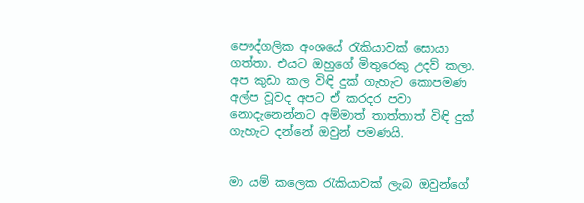පෞද්ගලික අංශයේ රැකියාවක් සොයා ගත්තා. එයට ඔහුගේ මිතුරෙකු උදව් කලා. අප කුඩා කල විඳි දුක් ගැහැට කොපමණ අල්ප වූවද අපට ඒ කරදර පවා නොදැනෙන්නට අම්මාත් තාත්තාත් විඳි දුක් ගැහැට දන්නේ ඔවුන් පමණයි.


මා යම් කලෙක රැකියාවක් ලැබ ඔවුන්ගේ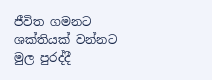ජීවිත ගමනට ශක්තියක් වන්නට මුල පුරද්දී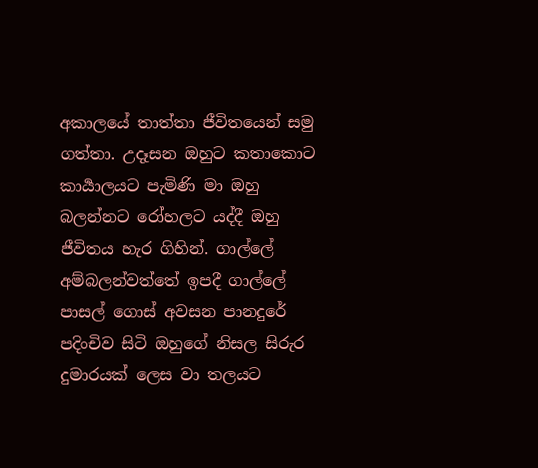අකාලයේ තාත්තා ජීවිතයෙන් සමු ගත්තා. උදෑසන ඔහුට කතාකොට කාර්‍යාලයට පැමිණි මා ඔහු බලන්නට රෝහලට යද්දී ඔහු ජීවිතය හැර ගිහින්. ගාල්ලේ අම්බලන්වත්තේ ඉපදී ගාල්ලේ පාසල් ගොස් අවසන පානදුරේ පදිංචිව සිටි ඔහුගේ නිසල සිරුර දුමාරයක් ලෙස වා තලයට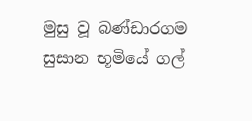මුසු වූ බණ්ඩාරගම සුසාන භූමියේ ගල්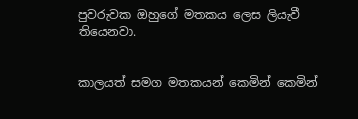පුවරුවක ඔහුගේ මතකය ලෙස ලියැවී තියෙනවා.


කාලයත් සමග මතකයන් කෙමින් කෙමින්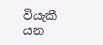වියැකී යන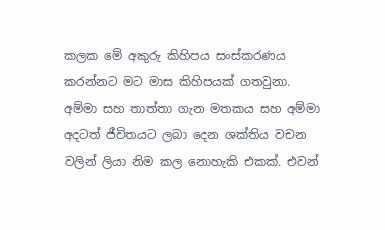කලක මේ අකුරු කිහිපය සංස්කරණය කරන්නට මට මාස කිහිපයක් ගතවුනා. අම්මා සහ තාත්තා ගැන මතකය සහ අම්මා අදටත් ජීවිතයට ලබා දෙන ශක්තිය වචන වලින් ලියා නිම කල නොහැකි එකක්. එවන්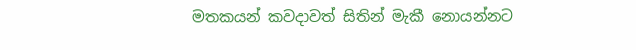මතකයන් කවදාවත් සිතින් මැකී නොයන්නට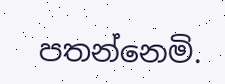පතන්නෙමි.